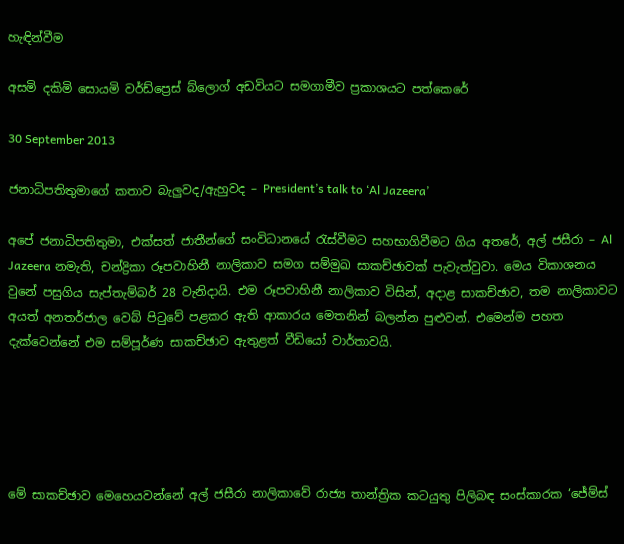හැඳින්වීම

අසමි දකිමි සොයමි වර්ඩ්ප්‍රෙස් බ්ලොග් අඩවියට සමගාමීව ප්‍රකාශයට පත්කෙරේ

30 September 2013

ජනාධිපතිතුමාගේ කතාව බැලුවද/ඇහුවද – President’s talk to ‘Al Jazeera’

අපේ ජනාධිපතිතුමා, එක්සත් ජාතීන්ගේ සංවිධානයේ රැස්වීමට සහභාගිවීමට ගිය අතරේ, අල් ජසීරා – Al Jazeera නමැති, චන්ද්‍රිකා රූපවාහිනී නාලිකාව සමග සම්මුඛ සාකච්ඡාවක් පැවැත්වුවා. මෙය විකාශනය වුනේ පසුගිය සැප්තැම්බර් 28 වැනිදායි. එම රූපවාහිනී නාලිකාව විසින්, අදාළ සාකච්ඡාව, තම නාලිකාවට අයත් අනතර්ජාල වෙබ් පිටුවේ පළකර ඇති ආකාරය මෙතනින් බලන්න පුළුවන්. එමෙන්ම පහත දැක්වෙන්නේ එම සම්පූර්ණ සාකච්ඡාව ඇතුළත් වීඩියෝ වාර්තාවයි.





මේ සාකච්ඡාව මෙහෙයවන්නේ අල් ජසීරා නාලිකාවේ රාජ්‍ය තාන්ත්‍රික කටයුතු පිලිබඳ සංස්කාරක ‘ජේම්ස්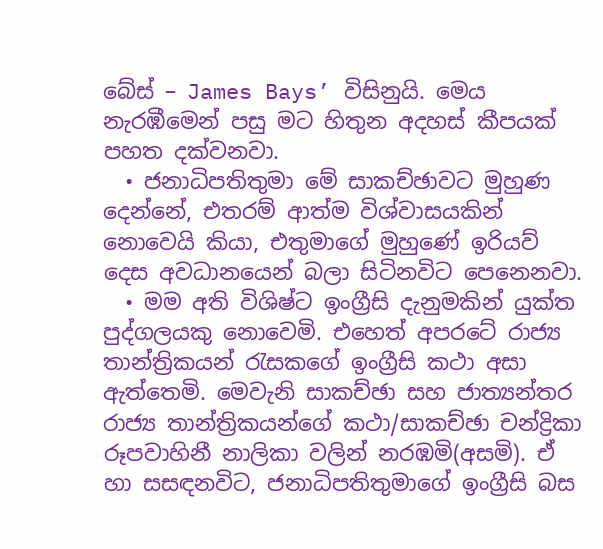බේස් – James Bays’ විසිනුයි. මෙය නැරඹීමෙන් පසු මට හිතුන අදහස් කීපයක් පහත දක්වනවා.
  • ජනාධිපතිතුමා මේ සාකච්ඡාවට මුහුණ දෙන්නේ, එතරම් ආත්ම විශ්වාසයකින් නොවෙයි කියා, එතුමාගේ මුහුණේ ඉරියව් දෙස අවධානයෙන් බලා සිටිනවිට පෙනෙනවා.
  • මම අති විශිෂ්ට ඉංග්‍රීසි දැනුමකින් යුක්ත පුද්ගලයකු නොවෙමි. එහෙත් අපරටේ රාජ්‍ය තාන්ත්‍රිකයන් රැසකගේ ඉංග්‍රීසි කථා අසා ඇත්තෙමි. මෙවැනි සාකච්ඡා සහ ජාත්‍යන්තර රාජ්‍ය තාන්ත්‍රිකයන්ගේ කථා/සාකච්ඡා චන්ද්‍රිකා රූපවාහිනී නාලිකා වලින් නරඹමි(අසමි). ඒ හා සසඳනවිට, ජනාධිපතිතුමාගේ ඉංග්‍රීසි බස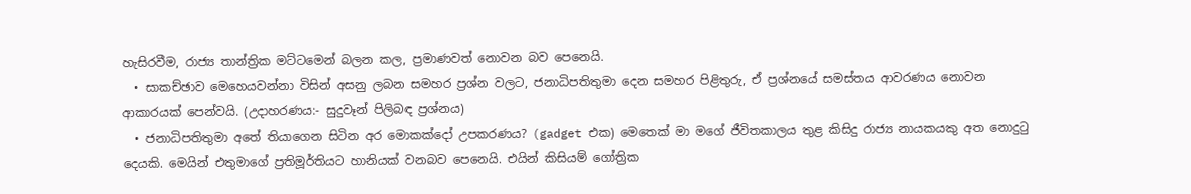හැසිරවීම, රාජ්‍ය තාන්ත්‍රික මට්ටමෙන් බලන කල, ප්‍රමාණවත් නොවන බව පෙනෙයි.
  • සාකච්ඡාව මෙහෙයවන්නා විසින් අසනු ලබන සමහර ප්‍රශ්න වලට, ජනාධිපතිතුමා දෙන සමහර පිළිතුරු, ඒ ප්‍රශ්නයේ සමස්තය ආවරණය නොවන ආකාරයක් පෙන්වයි. (උදාහරණය:- සුදුවෑන් පිලිබඳ ප්‍රශ්නය)
  • ජනාධිපතිතුමා අතේ තියාගෙන සිටින අර මොකක්දෝ උපකරණය? (gadget එක) මෙතෙක් මා මගේ ජීවිතකාලය තුළ කිසිදු රාජ්‍ය නායකයකු අත නොදුටු දෙයකි. මෙයින් එතුමාගේ ප්‍රතිමූර්තියට හානියක් වනබව පෙනෙයි. එයින් කිසියම් ගෝත්‍රික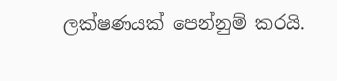ලක්ෂණයක් පෙන්නුම් කරයි.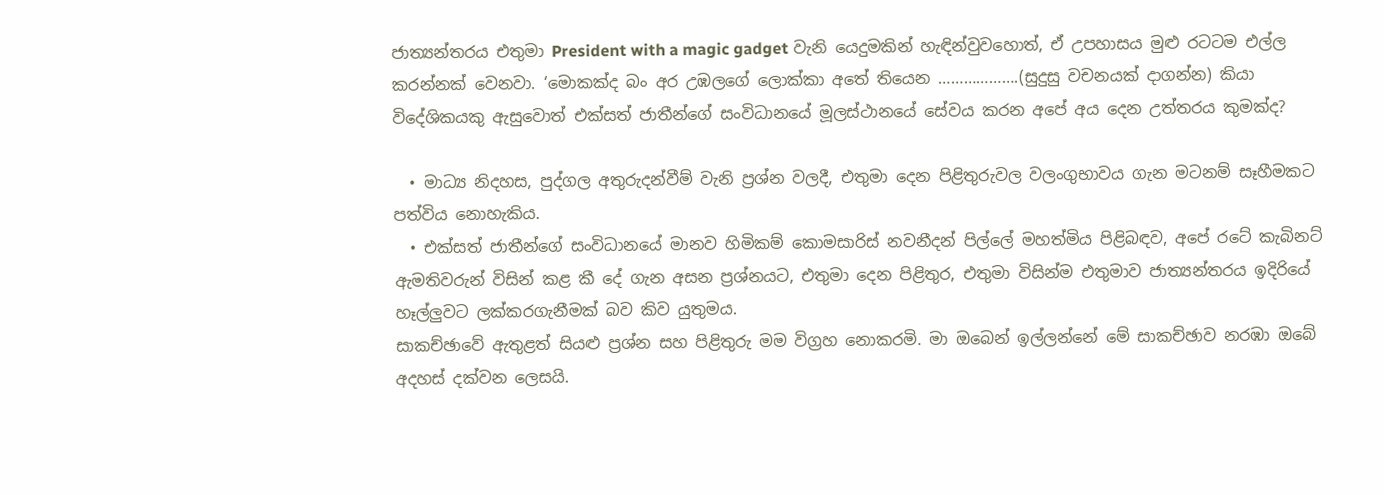ජාත්‍යන්තරය එතුමා President with a magic gadget වැනි යෙදුමකින් හැඳින්වුවහොත්, ඒ උපහාසය මුළු රටටම එල්ල කරන්නක් වෙනවා. ‘මොකක්ද බං අර උඹලගේ ලොක්කා අතේ තියෙන ……………….(සුදුසු වචනයක් දාගන්න) කියා විදේශිකයකු ඇසුවොත් එක්සත් ජාතීන්ගේ සංවිධානයේ මූලස්ථානයේ සේවය කරන අපේ අය දෙන උත්තරය කුමක්ද?

  • මාධ්‍ය නිදහස, පුද්ගල අතුරුදන්වීම් වැනි ප්‍රශ්න වලදී, එතුමා දෙන පිළිතුරුවල වලංගුභාවය ගැන මටනම් සෑහීමකට පත්විය නොහැකිය.
  • එක්සත් ජාතීන්ගේ සංවිධානයේ මානව හිමිකම් කොමසාරිස් නවනීදන් පිල්ලේ මහත්මිය පිළිබඳව, අපේ රටේ කැබිනට් ඇමතිවරුන් විසින් කළ කී දේ ගැන අසන ප්‍රශ්නයට, එතුමා දෙන පිළිතුර, එතුමා විසින්ම එතුමාව ජාත්‍යන්තරය ඉදිරියේ හෑල්ලුවට ලක්කරගැනීමක් බව කිව යුතුමය.
සාකච්ඡාවේ ඇතුළත් සියළු ප්‍රශ්න සහ පිළිතුරු මම විග්‍රහ නොකරමි. මා ඔබෙන් ඉල්ලන්නේ මේ සාකච්ඡාව නරඹා ඔබේ අදහස් දක්වන ලෙසයි.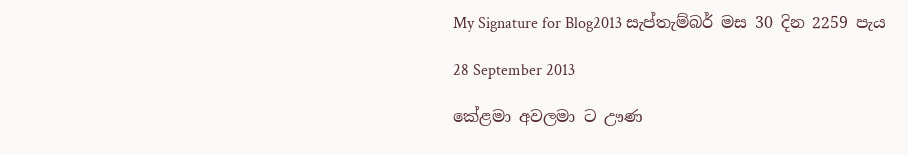My Signature for Blog2013 සැප්තැම්බර් මස 30 දින 2259 පැය

28 September 2013

කේළමා අවලමා ට ඌණ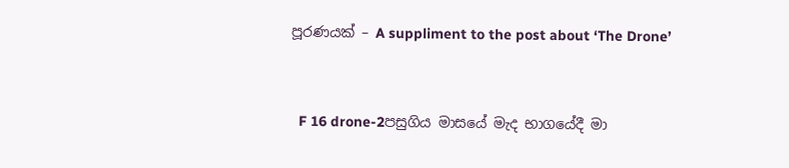පූරණයක් – A suppliment to the post about ‘The Drone’


  F 16 drone-2පසුගිය මාසයේ මැද භාගයේදී මා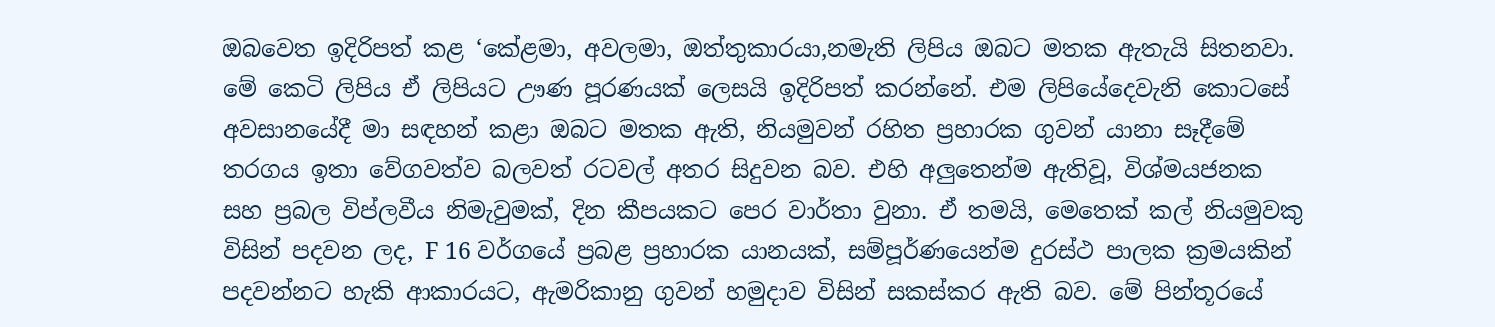ඔබවෙත ඉදිරිපත් කළ ‘කේළමා, අවලමා, ඔත්තුකාරයා,නමැති ලිපිය ඔබට මතක ඇතැයි සිතනවා. මේ කෙටි ලිපිය ඒ ලිපියට ඌණ පූරණයක් ලෙසයි ඉදිරිපත් කරන්නේ. එම ලිපියේදෙවැනි කොටසේ අවසානයේදී මා සඳහන් කළා ඔබට මතක ඇති, නියමුවන් රහිත ප්‍රහාරක ගුවන් යානා සෑදීමේ තරගය ඉතා වේගවත්ව බලවත් රටවල් අතර සිදුවන බව. එහි අලුතෙන්ම ඇතිවූ, විශ්මයජනක සහ ප්‍රබල විප්ලවීය නිමැවුමක්, දින කීපයකට පෙර වාර්තා වුනා. ඒ තමයි, මෙතෙක් කල් නියමුවකු විසින් පදවන ලද, F 16 වර්ගයේ ප්‍රබළ ප්‍රහාරක යානයක්, සම්පූර්ණයෙන්ම දුරස්ථ පාලක ක්‍රමයකින් පදවන්නට හැකි ආකාරයට, ඇමරිකානු ගුවන් හමුදාව විසින් සකස්කර ඇති බව. මේ පින්තූරයේ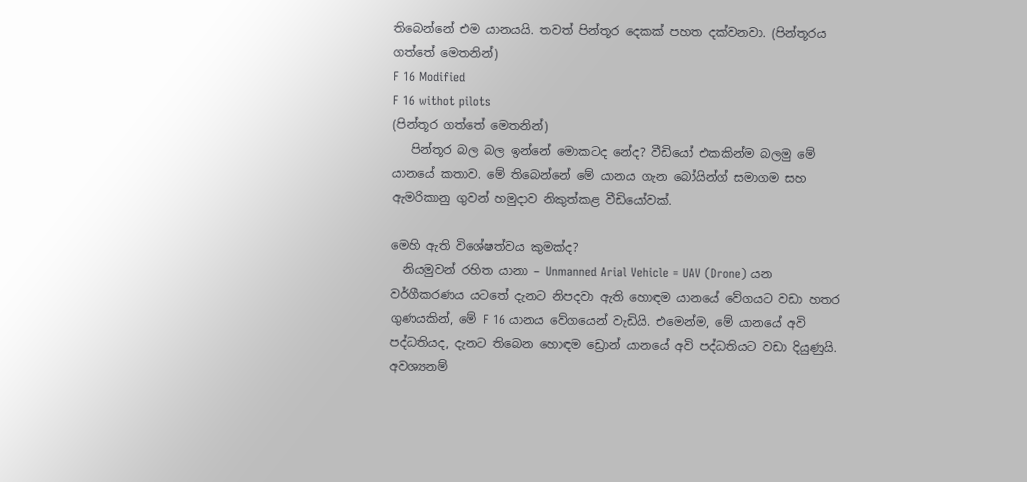තිබෙන්නේ එම යානයයි. තවත් පින්තූර දෙකක් පහත දක්වනවා. (පින්තූරය ගත්තේ මෙතනින්)
F 16 Modified
F 16 withot pilots
(පින්තූර ගත්තේ මෙතනින්)
   පින්තූර බල බල ඉන්නේ මොකටද නේද? වීඩියෝ එකකින්ම බලමු මේ යානයේ කතාව. මේ තිබෙන්නේ මේ යානය ගැන බෝයින්ග් සමාගම සහ ඇමරිකානු ගුවන් හමුදාව නිකුත්කළ වීඩියෝවක්.

මෙහි ඇති විශේෂත්වය කුමක්ද?
  නියමුවන් රහිත යානා – Unmanned Arial Vehicle = UAV (Drone) යන වර්ගීකරණය යටතේ දැනට නිපදවා ඇති හොඳම යානයේ වේගයට වඩා හතර ගුණයකින්, මේ F 16 යානය වේගයෙන් වැඩියි. එමෙන්ම, මේ යානයේ අවි පද්ධතියද, දැනට තිබෙන හොඳම ඩ්‍රොන් යානයේ අවි පද්ධතියට වඩා දියුණුයි. අවශ්‍යනම්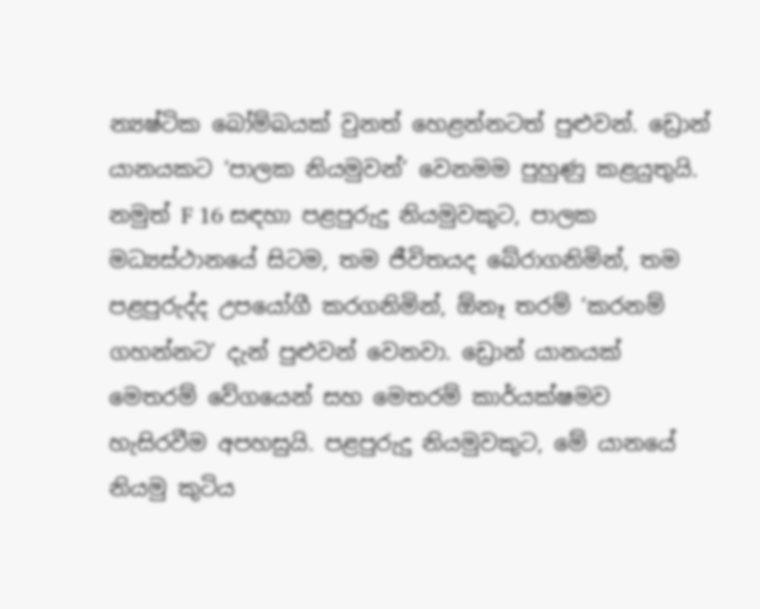න්‍යෂ්ටික බෝම්බයක් වුනත් හෙළන්නටත් පුළුවන්. ඩ්‍රොන් යානයකට ‘පාලක නියමුවන්’ වෙනමම පුහුණු කළයුතුයි. නමුත් F 16 සඳහා පළපුරුදු නියමුවකුට, පාලක මධ්‍යස්ථානයේ සිටම, තම ජීවිතයද බේරාගනිමින්, තම පළපුරුද්ද උපයෝගී කරගනිමින්, ඕනෑ තරම් ‘කරනම් ගහන්නට’ දැන් පුළුවන් වෙනවා. ඩ්‍රොන් යානයක් මෙතරම් වේගයෙන් සහ මෙතරම් කාර්යක්ෂමව හැසිරවීම අපහසුයි. පළපුරුදු නියමුවකුට, මේ යානයේ නියමු කුටිය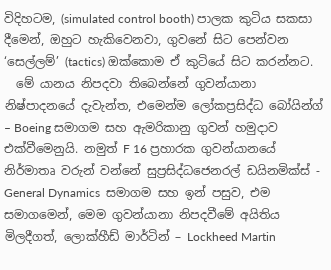විදිහටම, (simulated control booth) පාලක කුටිය සකසා දීමෙන්, ඔහුට හැකිවෙනවා, ගුවනේ සිට පෙන්වන ‘සෙල්ලම්’ (tactics) ඔක්කොම ඒ කුටියේ සිට කරන්නට.
  මේ යානය නිපදවා තිබෙන්නේ ගුවන්යානා නිෂ්පාදනයේ දැවැන්ත, එමෙන්ම ලෝකප්‍රසිද්ධ බෝයින්ග් – Boeing සමාගම සහ ඇමරිකානු ගුවන් හමුදාව එක්වීමෙනුයි. නමුත් F 16 ප්‍රහාරක ගුවන්යානයේ නිර්මාතෘ වරුන් වන්නේ සුප්‍රසිද්ධජෙනරල් ඩයිනමික්ස් - General Dynamics  සමාගම සහ ඉන් පසුව, එම සමාගමෙන්, මෙම ගුවන්යානා නිපදවීමේ අයිතිය මිලදීගත්, ලොක්හීඩ් මාර්ටින් – Lockheed Martin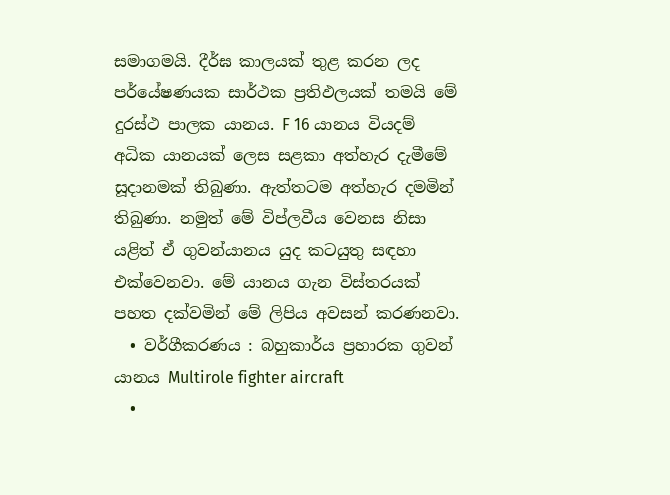සමාගමයි. දීර්ඝ කාලයක් තුළ කරන ලද පර්යේෂණයක සාර්ථක ප්‍රතිඵලයක් තමයි මේ දුරස්ථ පාලක යානය. F 16 යානය වියදම් අධික යානයක් ලෙස සළකා අත්හැර දැමීමේ සූදානමක් තිබුණා. ඇත්තටම අත්හැර දමමින් තිබුණා. නමුත් මේ විප්ලවීය වෙනස නිසා යළිත් ඒ ගුවන්යානය යුද කටයුතු සඳහා එක්වෙනවා. මේ යානය ගැන විස්තරයක් පහත දක්වමින් මේ ලිපිය අවසන් කරණනවා.
  • වර්ගීකරණය : බහුකාර්ය ප්‍රහාරක ගුවන් යානය Multirole fighter aircraft
  •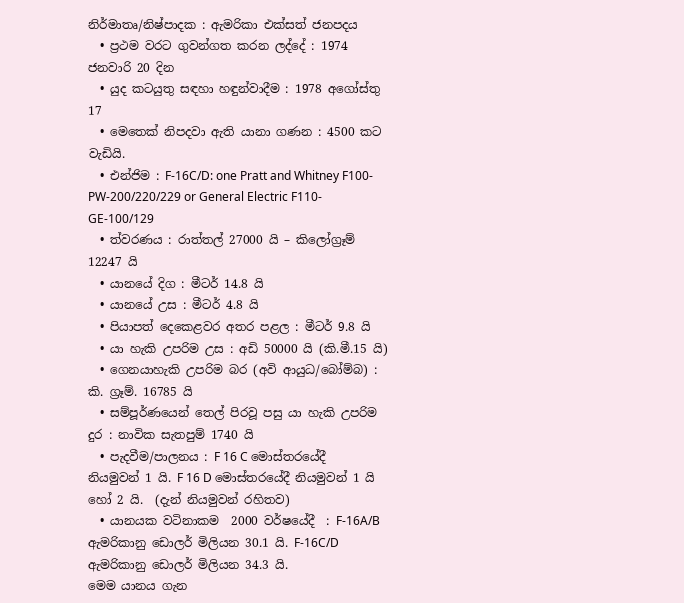නිර්මාතෘ/නිෂ්පාදක : ඇමරිකා එක්සත් ජනපදය
  • ප්‍රථම වරට ගුවන්ගත කරන ලද්දේ : 1974 ජනවාරි 20 දින
  • යුද කටයුතු සඳහා හඳුන්වාදීම : 1978 අගෝස්තු 17
  • මෙතෙක් නිපදවා ඇති යානා ගණන : 4500 කට වැඩියි.
  • එන්ජිම : F-16C/D: one Pratt and Whitney F100-PW-200/220/229 or General Electric F110-GE-100/129
  • ත්වරණය : රාත්තල් 27000 යි – කිලෝග්‍රෑම් 12247 යි
  • යානයේ දිග : මීටර් 14.8 යි
  • යානයේ උස : මීටර් 4.8 යි
  • පියාපත් දෙකෙළවර අතර පළල : මීටර් 9.8 යි
  • යා හැකි උපරිම උස : අඩි 50000 යි (කි.මී.15 යි)
  • ගෙනයාහැකි උපරිම බර (අවි ආයුධ/බෝම්බ) : කි. ග්‍රෑම්. 16785 යි
  • සම්පූර්ණයෙන් තෙල් පිරවූ පසු යා හැකි උපරිම දුර : නාවික සැතපුම් 1740 යි
  • පැදවීම/පාලනය : F 16 C මොස්තරයේදී නියමුවන් 1 යි. F 16 D මොස්තරයේදී නියමුවන් 1 යි හෝ 2 යි.  (දැන් නියමුවන් රහිතව)
  • යානයක වටිනාකම  2000 වර්ෂයේදී  : F-16A/B ඇමරිකානු ඩොලර් මිලියන 30.1 යි. F-16C/D ඇමරිකානු ඩොලර් මිලියන 34.3 යි.
මෙම යානය ගැන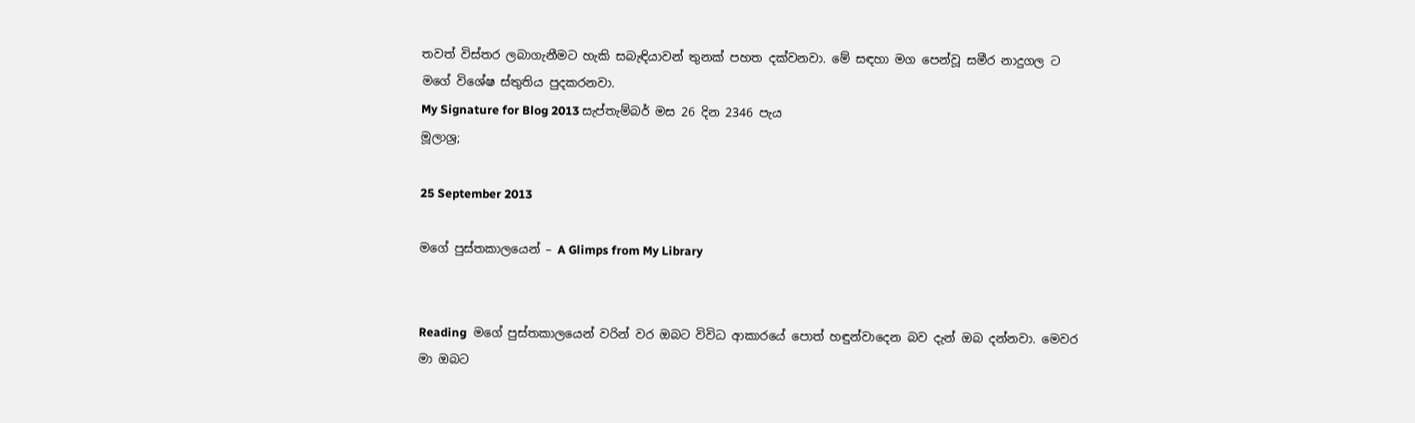තවත් විස්තර ලබාගැනීමට හැකි සබැඳියාවන් තුනක් පහත දක්වනවා. මේ සඳහා මග පෙන්වූ සමීර නාදුගල ට මගේ විශේෂ ස්තුතිය පුදකරනවා.
My Signature for Blog 2013 සැප්තැම්බර් මස 26 දින 2346 පැය
මූලාශ්‍ර;

25 September 2013

මගේ පුස්තකාලයෙන් – A Glimps from My Library


Reading  මගේ පුස්තකාලයෙන් වරින් වර ඔබට විවිධ ආකාරයේ පොත් හඳුන්වාදෙන බව දැන් ඔබ දන්නවා. මෙවර මා ඔබට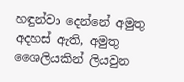හඳුන්වා දෙන්නේ අමුතු අදහස් ඇති, අමුතු ශෛලියකින් ලියවුන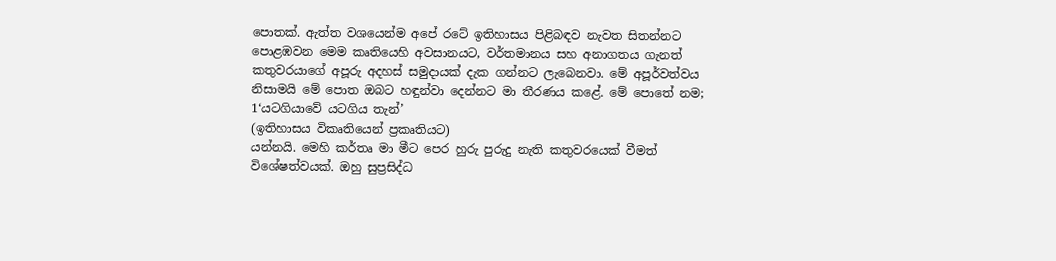පොතක්. ඇත්ත වශයෙන්ම අපේ රටේ ඉතිහාසය පිළිබඳව නැවත සිතන්නට පොළඹවන මෙම කෘතියෙහි අවසානයට, වර්තමානය සහ අනාගතය ගැනත් කතුවරයාගේ අපූරු අදහස් සමුදායක් දැක ගන්නට ලැබෙනවා. මේ අපූර්වත්වය නිසාමයි මේ පොත ඔබට හඳුන්වා දෙන්නට මා තීරණය කළේ. මේ පොතේ නම;
1‘යටගියාවේ යටගිය තැන්’
(ඉතිහාසය විකෘතියෙන් ප්‍රකෘතියට)
යන්නයි. මෙහි කර්තෘ මා මීට පෙර හුරු පුරුදු නැති කතුවරයෙක් වීමත් විශේෂත්වයක්. ඔහු සුප්‍රසිද්ධ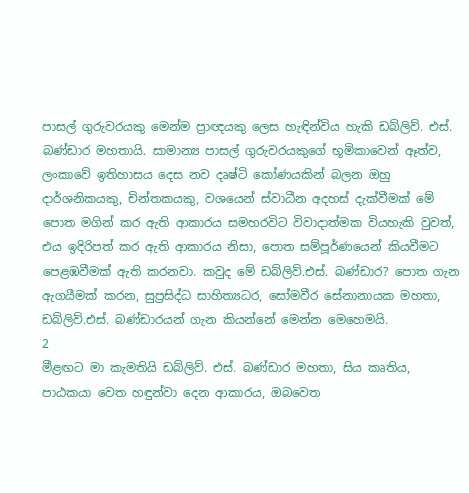පාසල් ගුරුවරයකු මෙන්ම ප්‍රාඥයකු ලෙස හැඳින්විය හැකි ඩබ්ලිව්. එස්. බණ්ඩාර මහතායි. සාමාන්‍ය පාසල් ගුරුවරයකුගේ භූමිකාවෙන් ඈත්ව, ලංකාවේ ඉතිහාසය දෙස නව දෘෂ්ටි කෝණයකින් බලන ඔහු දාර්ශනිකයකු, චින්තකයකු, වශයෙන් ස්වාධීන අදහස් දැක්වීමක් මේ පොත මගින් කර ඇති ආකාරය සමහරවිට විවාදාත්මක වියහැකි වුවත්, එය ඉදිරිපත් කර ඇති ආකාරය නිසා, පොත සම්පූර්ණයෙන් කියවීමට පෙළඹවීමක් ඇති කරනවා. කවුද මේ ඩබ්ලිව්.එස්. බණ්ඩාර? පොත ගැන ඇගයීමක් කරන, සුප්‍රසිද්ධ සාහිත්‍යධර, සෝමවීර සේනානායක මහතා, ඩබ්ලිව්.එස්. බණ්ඩාරයන් ගැන කියන්නේ මෙන්න මෙහෙමයි.
2
මීළඟට මා කැමතියි ඩබ්ලිව්. එස්. බණ්ඩාර මහතා, සිය කෘතිය, පාඨකයා වෙත හඳුන්වා දෙන ආකාරය, ඔබවෙත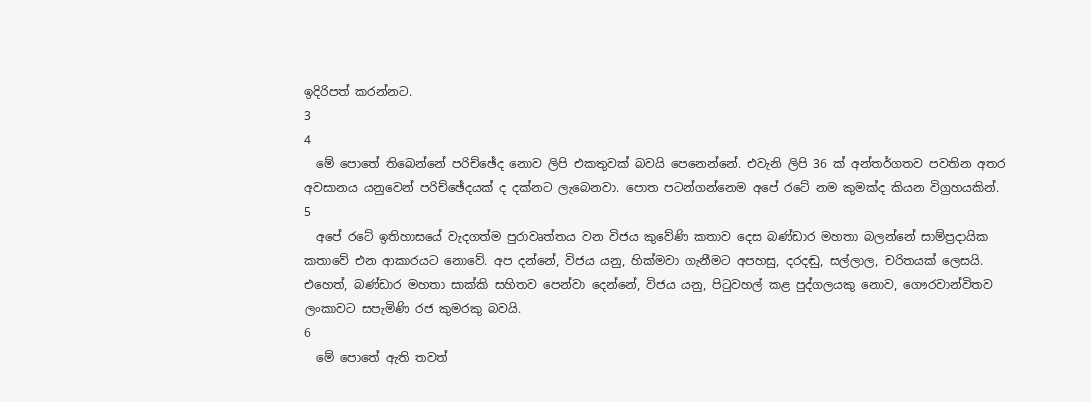ඉදිරිපත් කරන්නට.
3
4
  මේ පොතේ තිබෙන්නේ පරිච්ඡේද නොව ලිපි එකතුවක් බවයි පෙනෙන්නේ. එවැනි ලිපි 36 ක් අන්තර්ගතව පවතින අතර අවසානය යනුවෙන් පරිච්ඡේදයක් ද දක්නට ලැබෙනවා. පොත පටන්ගන්නෙම අපේ රටේ නම කුමක්ද කියන විග්‍රහයකින්.
5
  අපේ රටේ ඉතිහාසයේ වැදගත්ම පුරාවෘත්තය වන විජය කුවේණි කතාව දෙස බණ්ඩාර මහතා බලන්නේ සාම්ප්‍රදායික කතාවේ එන ආකාරයට නොවේ. අප දන්නේ, විජය යනු, හික්මවා ගැනීමට අපහසු, දරදඬු, සල්ලාල, චරිතයක් ලෙසයි. එහෙත්, බණ්ඩාර මහතා සාක්කි සහිතව පෙන්වා දෙන්නේ, විජය යනු, පිටුවහල් කළ පුද්ගලයකු නොව, ගෞරවාන්විතව ලංකාවට සපැමිණි රජ කුමරකු බවයි.
6
  මේ පොතේ ඇති තවත්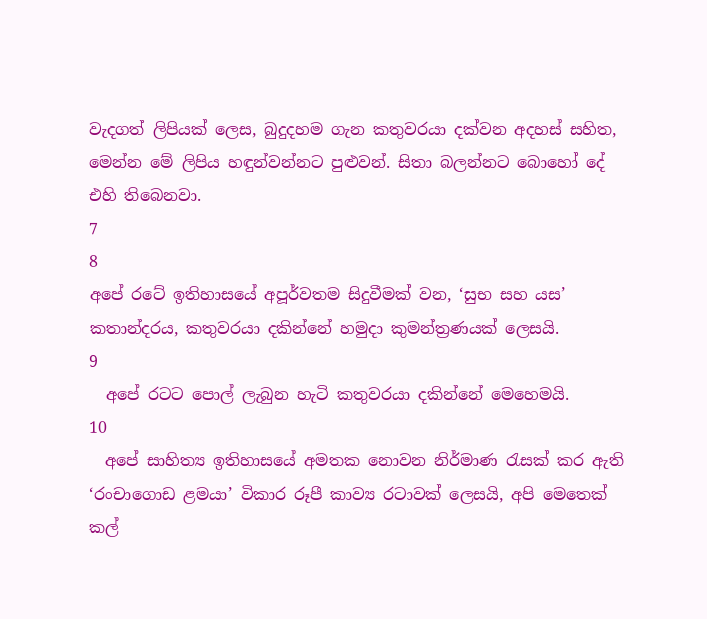වැදගත් ලිපියක් ලෙස, බුදුදහම ගැන කතුවරයා දක්වන අදහස් සහිත, මෙන්න මේ ලිපිය හඳුන්වන්නට පුළුවන්. සිතා බලන්නට බොහෝ දේ එහි තිබෙනවා.
7
8
අපේ රටේ ඉතිහාසයේ අපූර්වතම සිදුවීමක් වන, ‘සුභ සහ යස’ කතාන්දරය, කතුවරයා දකින්නේ හමුදා කුමන්ත්‍රණයක් ලෙසයි.
9
  අපේ රටට පොල් ලැබුන හැටි කතුවරයා දකින්නේ මෙහෙමයි.
10
  අපේ සාහිත්‍ය ඉතිහාසයේ අමතක නොවන නිර්මාණ රැසක් කර ඇති ‘රංචාගොඩ ළමයා’ විකාර රූපී කාව්‍ය රටාවක් ලෙසයි, අපි මෙතෙක් කල්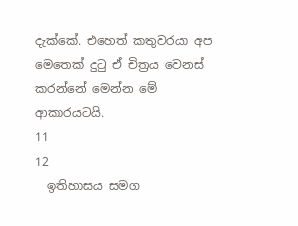දැක්කේ. එහෙත් කතුවරයා අප මෙතෙක් දුටු ඒ චිත්‍රය වෙනස් කරන්නේ මෙන්න මේ ආකාරයටයි.
11
12
  ඉතිහාසය සමග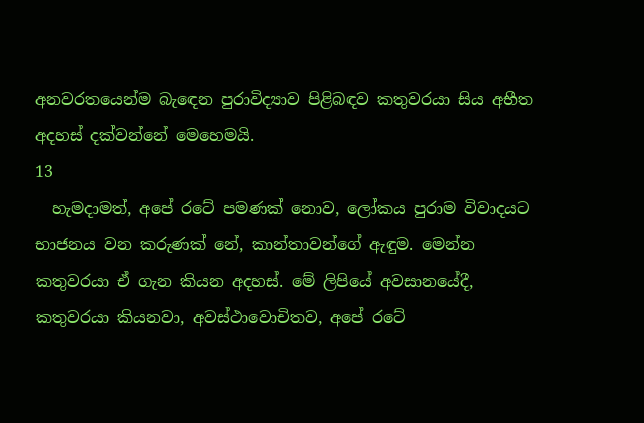අනවරතයෙන්ම බැඳෙන පුරාවිද්‍යාව පිළිබඳව කතුවරයා සිය අභීත අදහස් දක්වන්නේ මෙහෙමයි.
13
  හැමදාමත්, අපේ රටේ පමණක් නොව, ලෝකය පුරාම විවාදයට භාජනය වන කරුණක් නේ, කාන්තාවන්ගේ ඇඳුම. මෙන්න කතුවරයා ඒ ගැන කියන අදහස්. මේ ලිපියේ අවසානයේදී, කතුවරයා කියනවා, අවස්ථාවොචිතව, අපේ රටේ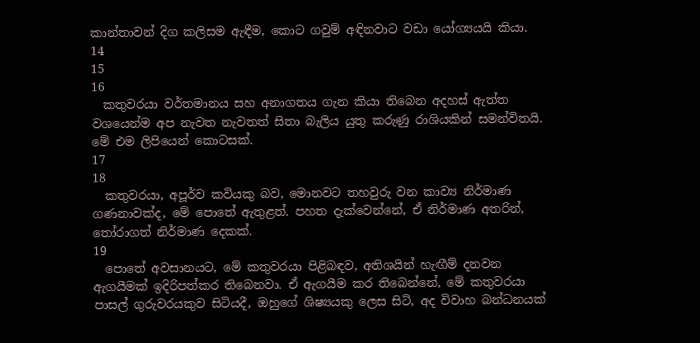කාන්තාවන් දිග කලිසම ඇඳීම, කොට ගවුම් අඳිනවාට වඩා යෝග්‍යයයි කියා.
14
15
16
  කතුවරයා වර්තමානය සහ අනාගතය ගැන කියා තිබෙන අදහස් ඇත්ත වශයෙන්ම අප නැවත නැවතත් සිතා බැලිය යුතු කරුණු රාශියකින් සමන්විතයි. මේ එම ලිපියෙන් කොටසක්.
17
18
  කතුවරයා, අපූර්ව කවියකු බව, මොනවට තහවුරු වන කාව්‍ය නිර්මාණ ගණනාවක්ද, මේ පොතේ ඇතුළත්. පහත දැක්වෙන්නේ, ඒ නිර්මාණ අතරින්, තෝරාගත් නිර්මාණ දෙකක්.
19
  පොතේ අවසානයට, මේ කතුවරයා පිළිබඳව, අතිශයින් හැඟීම් දනවන ඇගයීමක් ඉදිරිපත්කර තිබෙනවා. ඒ ඇගයීම කර තිබෙන්නේ, මේ කතුවරයා පාසල් ගුරුවරයකුව සිටියදී, ඔහුගේ ශිෂ්‍යයකු ලෙස සිටි, අද විවාහ බන්ධනයක්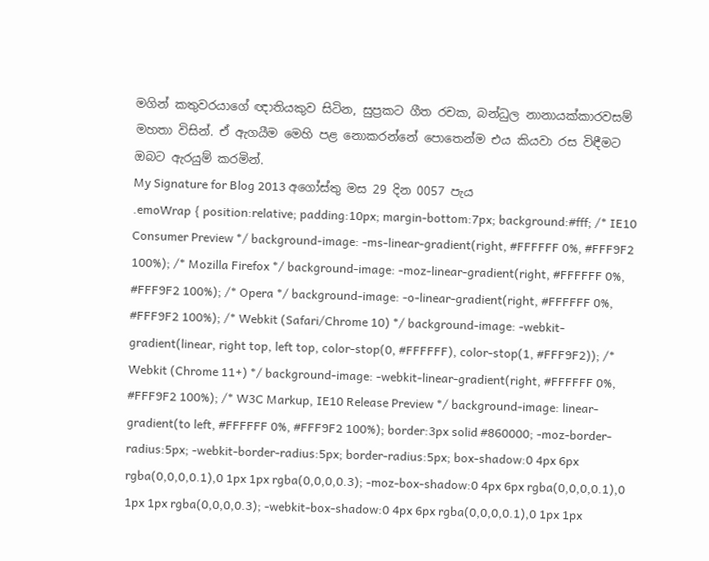මගින් කතුවරයාගේ ඥාතියකුව සිටින, සුප්‍රකට ගීත රචක, බන්ධුල නානායක්කාරවසම් මහතා විසින්. ඒ ඇගයීම මෙහි පළ නොකරන්නේ පොතෙන්ම එය කියවා රස විඳීමට ඔබට ඇරයුම් කරමින්.
My Signature for Blog 2013 අගෝස්තු මස 29 දින 0057 පැය
.emoWrap { position:relative; padding:10px; margin-bottom:7px; background:#fff; /* IE10 Consumer Preview */ background-image: -ms-linear-gradient(right, #FFFFFF 0%, #FFF9F2 100%); /* Mozilla Firefox */ background-image: -moz-linear-gradient(right, #FFFFFF 0%, #FFF9F2 100%); /* Opera */ background-image: -o-linear-gradient(right, #FFFFFF 0%, #FFF9F2 100%); /* Webkit (Safari/Chrome 10) */ background-image: -webkit-gradient(linear, right top, left top, color-stop(0, #FFFFFF), color-stop(1, #FFF9F2)); /* Webkit (Chrome 11+) */ background-image: -webkit-linear-gradient(right, #FFFFFF 0%, #FFF9F2 100%); /* W3C Markup, IE10 Release Preview */ background-image: linear-gradient(to left, #FFFFFF 0%, #FFF9F2 100%); border:3px solid #860000; -moz-border-radius:5px; -webkit-border-radius:5px; border-radius:5px; box-shadow:0 4px 6px rgba(0,0,0,0.1),0 1px 1px rgba(0,0,0,0.3); -moz-box-shadow:0 4px 6px rgba(0,0,0,0.1),0 1px 1px rgba(0,0,0,0.3); -webkit-box-shadow:0 4px 6px rgba(0,0,0,0.1),0 1px 1px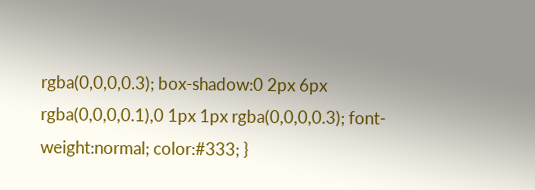rgba(0,0,0,0.3); box-shadow:0 2px 6px rgba(0,0,0,0.1),0 1px 1px rgba(0,0,0,0.3); font-weight:normal; color:#333; }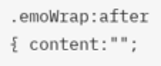.emoWrap:after { content:"";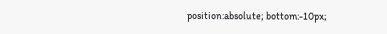position:absolute; bottom:-10px;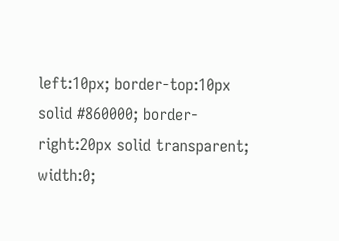left:10px; border-top:10px solid #860000; border-right:20px solid transparent; width:0;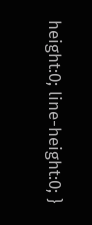height:0; line-height:0; }